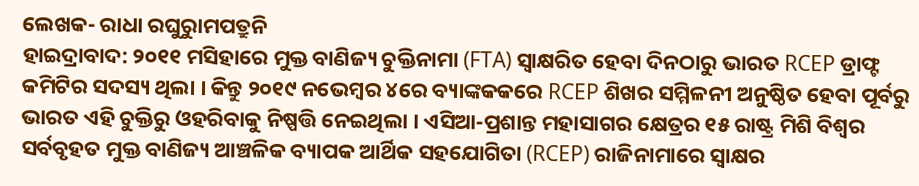ଲେଖକ- ରାଧା ରଘୁରୁାମପତ୍ରୁନି
ହାଇଦ୍ରାବାଦ: ୨୦୧୧ ମସିହାରେ ମୁକ୍ତ ବାଣିଜ୍ୟ ଚୁକ୍ତିନାମା (FTA) ସ୍ୱାକ୍ଷରିତ ହେବା ଦିନଠାରୁ ଭାରତ RCEP ଡ୍ରାଫ୍ଟ କମିଟିର ସଦସ୍ୟ ଥିଲା । କିନ୍ତୁ ୨୦୧୯ ନଭେମ୍ବର ୪ରେ ବ୍ୟାଙ୍କକକରେ RCEP ଶିଖର ସମ୍ମିଳନୀ ଅନୁଷ୍ଠିତ ହେବା ପୂର୍ବରୁ ଭାରତ ଏହି ଚୁକ୍ତିରୁ ଓହରିବାକୁ ନିଷ୍ପତ୍ତି ନେଇଥିଲା । ଏସିଆ-ପ୍ରଶାନ୍ତ ମହାସାଗର କ୍ଷେତ୍ରର ୧୫ ରାଷ୍ଟ୍ର ମିଶି ବିଶ୍ବର ସର୍ବବୃହତ ମୁକ୍ତ ବାଣିଜ୍ୟ ଆଞ୍ଚଳିକ ବ୍ୟାପକ ଆର୍ଥିକ ସହଯୋଗିତା (RCEP) ରାଜିନାମାରେ ସ୍ବାକ୍ଷର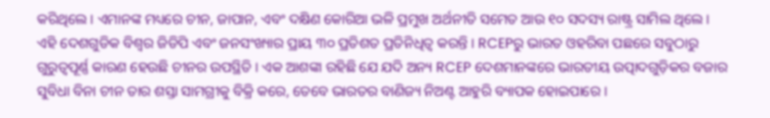କରିଥିଲେ । ଏମାନଙ୍କ ମଧ୍ୟରେ ଚୀନ, ଜାପାନ, ଏବଂ ଦକ୍ଷିଣ କୋରିଆ ଭଳି ପ୍ରମୁଖ ଅର୍ଥନୀତି ସମେତ ଆଉ ୧୦ ସଦସ୍ୟ ରାଷ୍ଟ୍ର ସାମିଲ ଥିଲେ ।
ଏହି ଦେଶଗୁଡିକ ବିଶ୍ୱର ଜିଡିପି ଏବଂ ଜନସଂଖ୍ୟାର ପ୍ରାୟ ୩୦ ପ୍ରତିଶତ ପ୍ରତିନିଧିତ୍ୱ କରନ୍ତି । RCEPରୁ ଭାରତ ଓହରିବା ପଛରେ ସବୁଠାରୁ ଗୁରୁତ୍ୱପୂର୍ଣ୍ଣ କାରଣ ହେଉଛି ଚୀନର ଉପସ୍ଥିତି । ଏକ ଆଶଙ୍କା ରହିଛି ଯେ ଯଦି ଅନ୍ୟ RCEP ଦେଶମାନଙ୍କରେ ଭାରତୀୟ ଉତ୍ପାଦଗୁଡ଼ିକର ବଜାର ସୁବିଧା ବିନା ଚୀନ ତାର ଶସ୍ତା ସାମଗ୍ରୀକୁ ବିକ୍ରି କରେ, ତେବେ ଭାରତର ବାଣିଜ୍ୟ ନିଅଣ୍ଟ ଆହୁରି ବ୍ୟାପକ ହୋଇପାରେ ।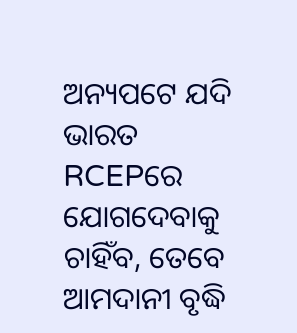ଅନ୍ୟପଟେ ଯଦି ଭାରତ RCEPରେ ଯୋଗଦେବାକୁ ଚାହିଁବ, ତେବେ ଆମଦାନୀ ବୃଦ୍ଧି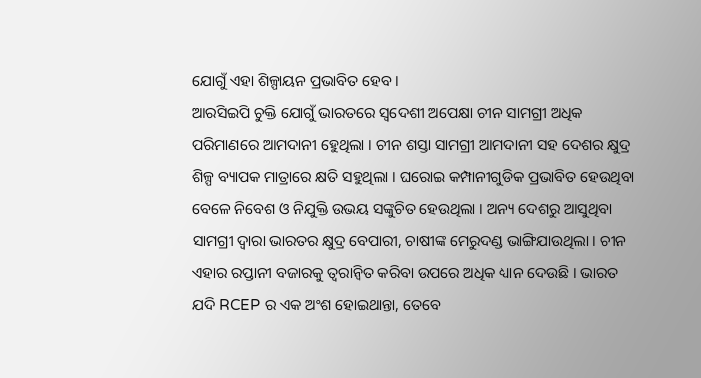ଯୋଗୁଁ ଏହା ଶିଳ୍ପାୟନ ପ୍ରଭାବିତ ହେବ ।
ଆରସିଇପି ଚୁକ୍ତି ଯୋଗୁଁ ଭାରତରେ ସ୍ବଦେଶୀ ଅପେକ୍ଷା ଚୀନ ସାମଗ୍ରୀ ଅଧିକ ପରିମାଣରେ ଆମଦାନୀ ହେୁଥିଲା । ଚୀନ ଶସ୍ତା ସାମଗ୍ରୀ ଆମଦାନୀ ସହ ଦେଶର କ୍ଷୁଦ୍ର ଶିଳ୍ପ ବ୍ୟାପକ ମାତ୍ରାରେ କ୍ଷତି ସହୁଥିଲା । ଘରୋଇ କମ୍ପାନୀଗୁଡିକ ପ୍ରଭାବିତ ହେଉଥିବା ବେଳେ ନିବେଶ ଓ ନିଯୁକ୍ତି ଉଭୟ ସଙ୍କୁଚିତ ହେଉଥିଲା । ଅନ୍ୟ ଦେଶରୁ ଆସୁଥିବା ସାମଗ୍ରୀ ଦ୍ବାରା ଭାରତର କ୍ଷୁଦ୍ର ବେପାରୀ, ଚାଷୀଙ୍କ ମେରୁଦଣ୍ଡ ଭାଙ୍ଗିଯାଉଥିଲା । ଚୀନ ଏହାର ରପ୍ତାନୀ ବଜାରକୁ ତ୍ୱରାନ୍ୱିତ କରିବା ଉପରେ ଅଧିକ ଧ୍ୟାନ ଦେଉଛି । ଭାରତ ଯଦି RCEP ର ଏକ ଅଂଶ ହୋଇଥାନ୍ତା, ତେବେ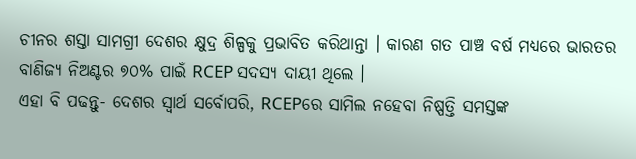ଚୀନର ଶସ୍ତା ସାମଗ୍ରୀ ଦେଶର କ୍ଷୁଦ୍ର ଶିଳ୍ପକୁ ପ୍ରଭାବିତ କରିଥାନ୍ତା । କାରଣ ଗତ ପାଞ୍ଚ ବର୍ଷ ମଧ୍ୟରେ ଭାରତର ବାଣିଜ୍ୟ ନିଅଣ୍ଟର ୭୦% ପାଇଁ RCEP ସଦସ୍ୟ ଦାୟୀ ଥିଲେ ।
ଏହା ବି ପଢନ୍ତୁ- ଦେଶର ସ୍ବାର୍ଥ ସର୍ବୋପରି, RCEPରେ ସାମିଲ ନହେବା ନିଷ୍ପତ୍ତି ସମସ୍ତଙ୍କ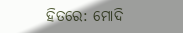ହିତରେ: ମୋଦି